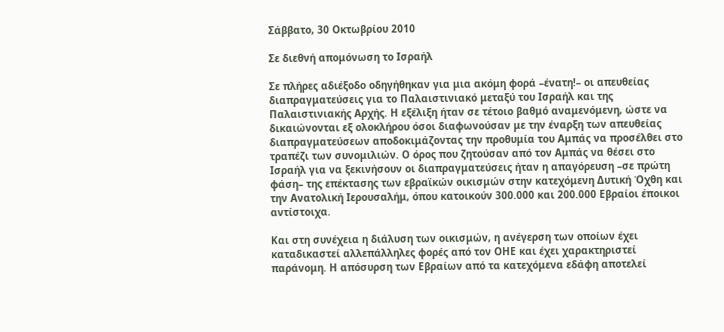Σάββατο, 30 Οκτωβρίου 2010

Σε διεθνή απομόνωση το Ισραήλ

Σε πλήρες αδιέξοδο οδηγήθηκαν για μια ακόμη φορά –ένατη!– οι απευθείας διαπραγματεύσεις για το Παλαιστινιακό μεταξύ του Ισραήλ και της Παλαιστινιακής Αρχής. Η εξέλιξη ήταν σε τέτοιο βαθμό αναμενόμενη, ώστε να δικαιώνονται εξ ολοκλήρου όσοι διαφωνούσαν με την έναρξη των απευθείας διαπραγματεύσεων αποδοκιμάζοντας την προθυμία του Αμπάς να προσέλθει στο τραπέζι των συνομιλιών. Ο όρος που ζητούσαν από τον Αμπάς να θέσει στο Ισραήλ για να ξεκινήσουν οι διαπραγματεύσεις ήταν η απαγόρευση –σε πρώτη φάση– της επέκτασης των εβραϊκών οικισμών στην κατεχόμενη Δυτική Όχθη και την Ανατολική Ιερουσαλήμ, όπου κατοικούν 300.000 και 200.000 Εβραίοι έποικοι αντίστοιχα.

Και στη συνέχεια η διάλυση των οικισμών, η ανέγερση των οποίων έχει καταδικαστεί αλλεπάλληλες φορές από τον ΟΗΕ και έχει χαρακτηριστεί παράνομη. Η απόσυρση των Εβραίων από τα κατεχόμενα εδάφη αποτελεί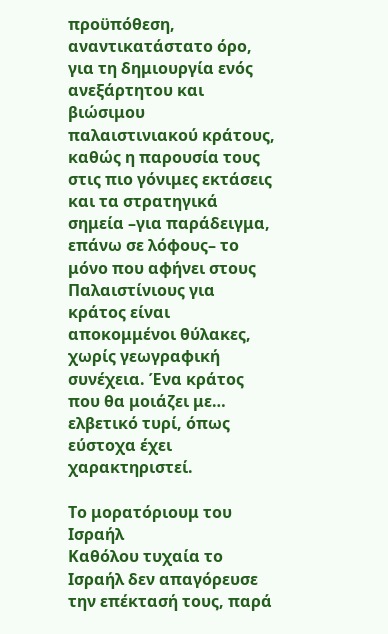προϋπόθεση, αναντικατάστατο όρο, για τη δημιουργία ενός ανεξάρτητου και βιώσιμου παλαιστινιακού κράτους, καθώς η παρουσία τους στις πιο γόνιμες εκτάσεις και τα στρατηγικά σημεία –για παράδειγμα, επάνω σε λόφους– το μόνο που αφήνει στους Παλαιστίνιους για κράτος είναι αποκομμένοι θύλακες, χωρίς γεωγραφική συνέχεια. Ένα κράτος που θα μοιάζει με… ελβετικό τυρί, όπως εύστοχα έχει χαρακτηριστεί.

Το μορατόριουμ του Ισραήλ
Καθόλου τυχαία το Ισραήλ δεν απαγόρευσε την επέκτασή τους, παρά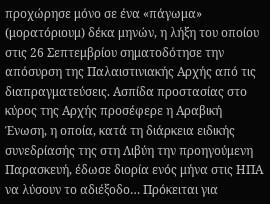προχώρησε μόνο σε ένα «πάγωμα» (μορατόριουμ) δέκα μηνών, η λήξη του οποίου στις 26 Σεπτεμβρίου σηματοδότησε την απόσυρση της Παλαιστινιακής Αρχής από τις διαπραγματεύσεις. Ασπίδα προστασίας στο κύρος της Αρχής προσέφερε η Αραβική Ένωση, η οποία, κατά τη διάρκεια ειδικής συνεδρίασής της στη Λιβύη την προηγούμενη Παρασκευή, έδωσε διορία ενός μήνα στις ΗΠΑ να λύσουν το αδιέξοδο… Πρόκειται για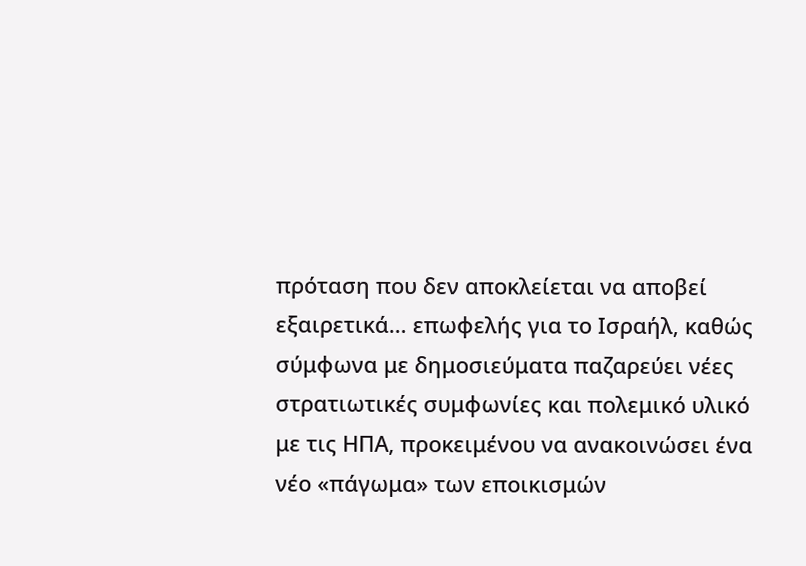πρόταση που δεν αποκλείεται να αποβεί εξαιρετικά… επωφελής για το Ισραήλ, καθώς σύμφωνα με δημοσιεύματα παζαρεύει νέες στρατιωτικές συμφωνίες και πολεμικό υλικό με τις ΗΠΑ, προκειμένου να ανακοινώσει ένα νέο «πάγωμα» των εποικισμών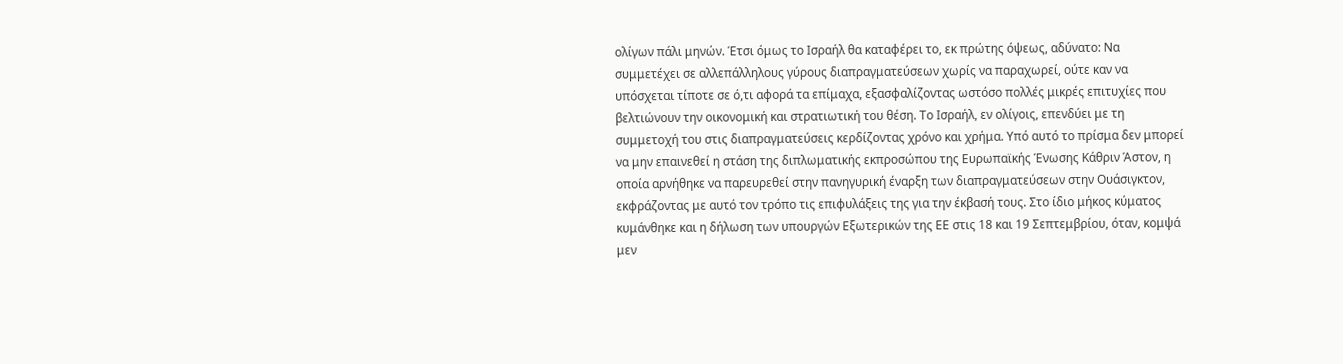ολίγων πάλι μηνών. Έτσι όμως το Ισραήλ θα καταφέρει το, εκ πρώτης όψεως, αδύνατο: Να συμμετέχει σε αλλεπάλληλους γύρους διαπραγματεύσεων χωρίς να παραχωρεί, ούτε καν να υπόσχεται τίποτε σε ό,τι αφορά τα επίμαχα, εξασφαλίζοντας ωστόσο πολλές μικρές επιτυχίες που βελτιώνουν την οικονομική και στρατιωτική του θέση. Το Ισραήλ, εν ολίγοις, επενδύει με τη συμμετοχή του στις διαπραγματεύσεις κερδίζοντας χρόνο και χρήμα. Υπό αυτό το πρίσμα δεν μπορεί να μην επαινεθεί η στάση της διπλωματικής εκπροσώπου της Ευρωπαϊκής Ένωσης Κάθριν Άστον, η οποία αρνήθηκε να παρευρεθεί στην πανηγυρική έναρξη των διαπραγματεύσεων στην Ουάσιγκτον, εκφράζοντας με αυτό τον τρόπο τις επιφυλάξεις της για την έκβασή τους. Στο ίδιο μήκος κύματος κυμάνθηκε και η δήλωση των υπουργών Εξωτερικών της ΕΕ στις 18 και 19 Σεπτεμβρίου, όταν, κομψά μεν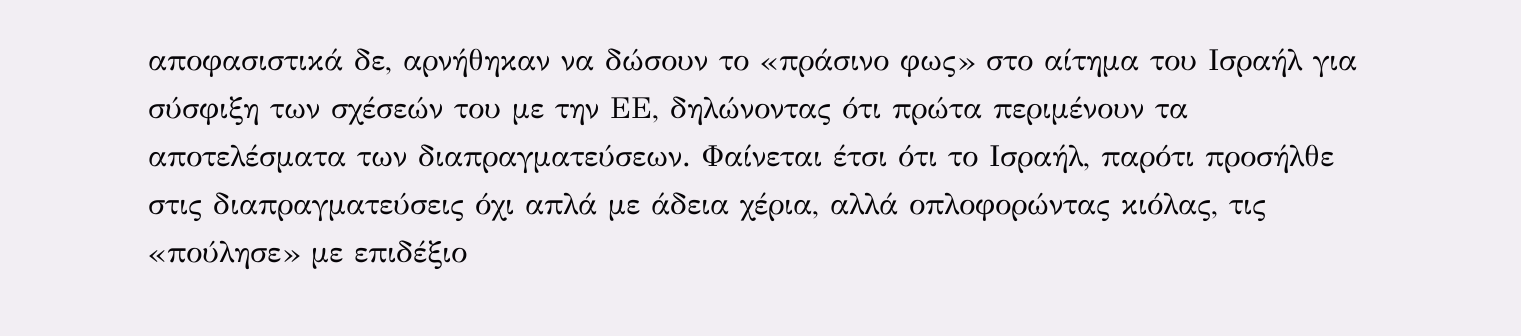αποφασιστικά δε, αρνήθηκαν να δώσουν το «πράσινο φως» στο αίτημα του Ισραήλ για σύσφιξη των σχέσεών του με την ΕΕ, δηλώνοντας ότι πρώτα περιμένουν τα αποτελέσματα των διαπραγματεύσεων. Φαίνεται έτσι ότι το Ισραήλ, παρότι προσήλθε στις διαπραγματεύσεις όχι απλά με άδεια χέρια, αλλά οπλοφορώντας κιόλας, τις «πούλησε» με επιδέξιο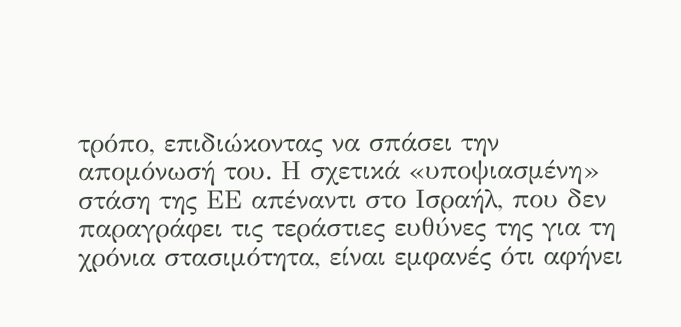τρόπο, επιδιώκοντας να σπάσει την απομόνωσή του. Η σχετικά «υποψιασμένη» στάση της ΕΕ απέναντι στο Ισραήλ, που δεν παραγράφει τις τεράστιες ευθύνες της για τη χρόνια στασιμότητα, είναι εμφανές ότι αφήνει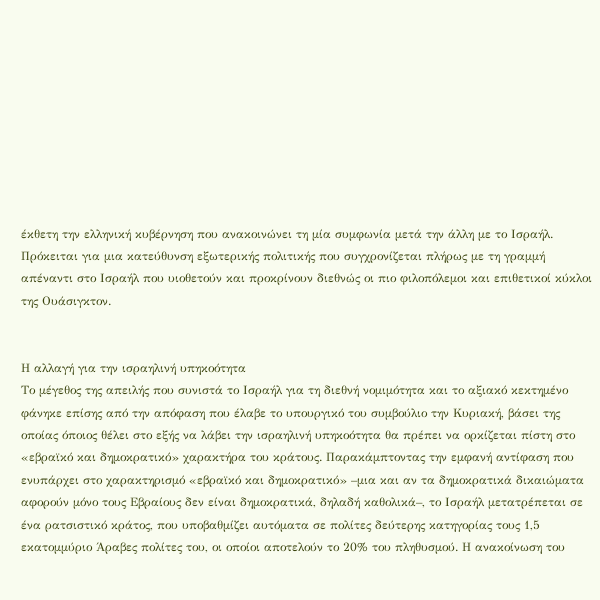έκθετη την ελληνική κυβέρνηση που ανακοινώνει τη μία συμφωνία μετά την άλλη με το Ισραήλ. Πρόκειται για μια κατεύθυνση εξωτερικής πολιτικής που συγχρονίζεται πλήρως με τη γραμμή απέναντι στο Ισραήλ που υιοθετούν και προκρίνουν διεθνώς οι πιο φιλοπόλεμοι και επιθετικοί κύκλοι της Ουάσιγκτον.


Η αλλαγή για την ισραηλινή υπηκοότητα
Το μέγεθος της απειλής που συνιστά το Ισραήλ για τη διεθνή νομιμότητα και το αξιακό κεκτημένο φάνηκε επίσης από την απόφαση που έλαβε το υπουργικό του συμβούλιο την Κυριακή, βάσει της οποίας όποιος θέλει στο εξής να λάβει την ισραηλινή υπηκοότητα θα πρέπει να ορκίζεται πίστη στο «εβραϊκό και δημοκρατικό» χαρακτήρα του κράτους. Παρακάμπτοντας την εμφανή αντίφαση που ενυπάρχει στο χαρακτηρισμό «εβραϊκό και δημοκρατικό» –μια και αν τα δημοκρατικά δικαιώματα αφορούν μόνο τους Εβραίους δεν είναι δημοκρατικά, δηλαδή καθολικά–, το Ισραήλ μετατρέπεται σε ένα ρατσιστικό κράτος, που υποβαθμίζει αυτόματα σε πολίτες δεύτερης κατηγορίας τους 1,5 εκατομμύριο Άραβες πολίτες του, οι οποίοι αποτελούν το 20% του πληθυσμού. Η ανακοίνωση του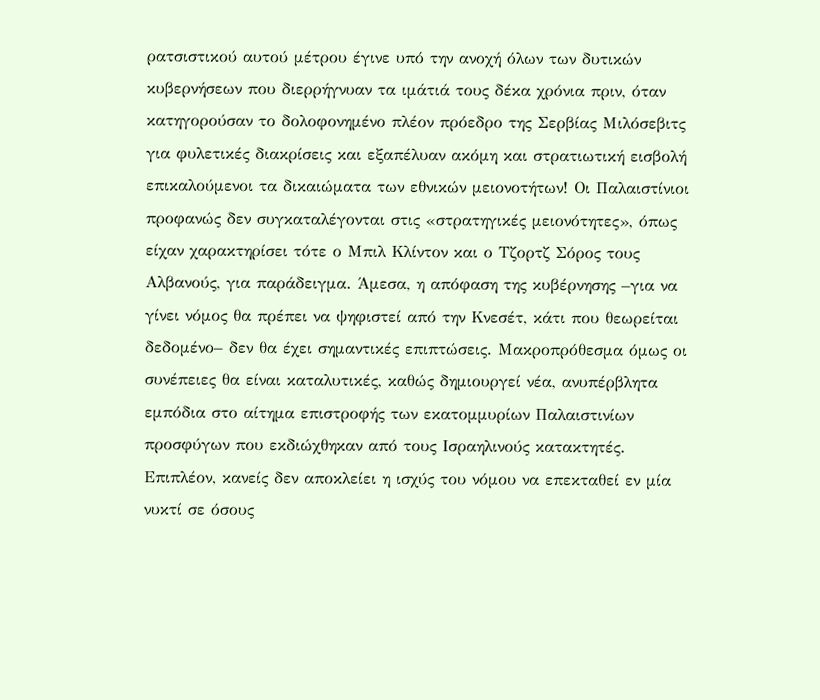ρατσιστικού αυτού μέτρου έγινε υπό την ανοχή όλων των δυτικών κυβερνήσεων που διερρήγνυαν τα ιμάτιά τους δέκα χρόνια πριν, όταν κατηγορούσαν το δολοφονημένο πλέον πρόεδρο της Σερβίας Μιλόσεβιτς για φυλετικές διακρίσεις και εξαπέλυαν ακόμη και στρατιωτική εισβολή επικαλούμενοι τα δικαιώματα των εθνικών μειονοτήτων! Οι Παλαιστίνιοι προφανώς δεν συγκαταλέγονται στις «στρατηγικές μειονότητες», όπως είχαν χαρακτηρίσει τότε ο Μπιλ Κλίντον και ο Τζορτζ Σόρος τους Αλβανούς, για παράδειγμα. Άμεσα, η απόφαση της κυβέρνησης –για να γίνει νόμος θα πρέπει να ψηφιστεί από την Κνεσέτ, κάτι που θεωρείται δεδομένο– δεν θα έχει σημαντικές επιπτώσεις. Μακροπρόθεσμα όμως οι συνέπειες θα είναι καταλυτικές, καθώς δημιουργεί νέα, ανυπέρβλητα εμπόδια στο αίτημα επιστροφής των εκατομμυρίων Παλαιστινίων προσφύγων που εκδιώχθηκαν από τους Ισραηλινούς κατακτητές. Επιπλέον, κανείς δεν αποκλείει η ισχύς του νόμου να επεκταθεί εν μία νυκτί σε όσους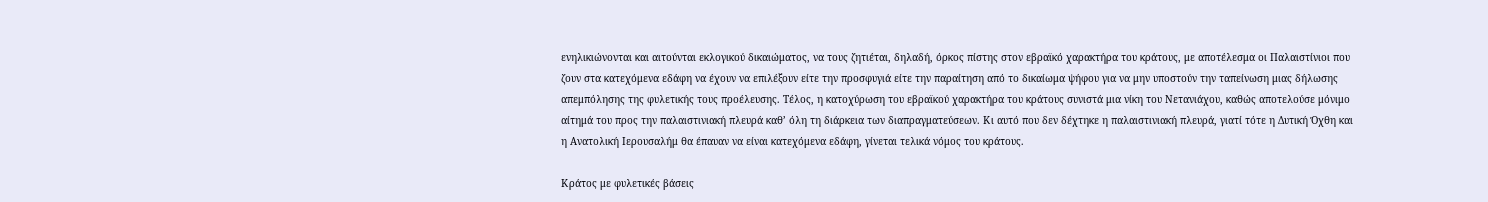ενηλικιώνονται και αιτούνται εκλογικού δικαιώματος, να τους ζητιέται, δηλαδή, όρκος πίστης στον εβραϊκό χαρακτήρα του κράτους, με αποτέλεσμα οι Παλαιστίνιοι που ζουν στα κατεχόμενα εδάφη να έχουν να επιλέξουν είτε την προσφυγιά είτε την παραίτηση από το δικαίωμα ψήφου για να μην υποστούν την ταπείνωση μιας δήλωσης απεμπόλησης της φυλετικής τους προέλευσης. Τέλος, η κατοχύρωση του εβραϊκού χαρακτήρα του κράτους συνιστά μια νίκη του Νετανιάχου, καθώς αποτελούσε μόνιμο αίτημά του προς την παλαιστινιακή πλευρά καθ’ όλη τη διάρκεια των διαπραγματεύσεων. Κι αυτό που δεν δέχτηκε η παλαιστινιακή πλευρά, γιατί τότε η Δυτική Όχθη και η Ανατολική Ιερουσαλήμ θα έπαυαν να είναι κατεχόμενα εδάφη, γίνεται τελικά νόμος του κράτους.

Κράτος με φυλετικές βάσεις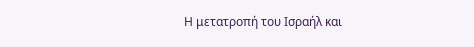Η μετατροπή του Ισραήλ και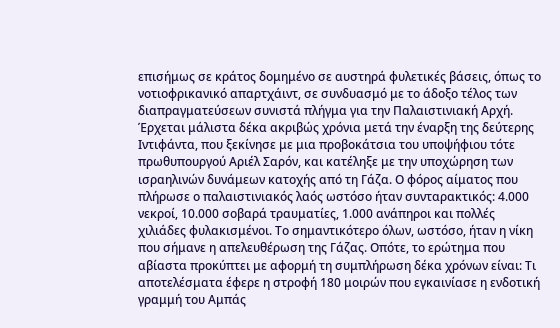επισήμως σε κράτος δομημένο σε αυστηρά φυλετικές βάσεις, όπως το νοτιοφρικανικό απαρτχάιντ, σε συνδυασμό με το άδοξο τέλος των διαπραγματεύσεων συνιστά πλήγμα για την Παλαιστινιακή Αρχή. Έρχεται μάλιστα δέκα ακριβώς χρόνια μετά την έναρξη της δεύτερης Ιντιφάντα, που ξεκίνησε με μια προβοκάτσια του υποψήφιου τότε πρωθυπουργού Αριέλ Σαρόν, και κατέληξε με την υποχώρηση των ισραηλινών δυνάμεων κατοχής από τη Γάζα. Ο φόρος αίματος που πλήρωσε ο παλαιστινιακός λαός ωστόσο ήταν συνταρακτικός: 4.000 νεκροί, 10.000 σοβαρά τραυματίες, 1.000 ανάπηροι και πολλές χιλιάδες φυλακισμένοι. Το σημαντικότερο όλων, ωστόσο, ήταν η νίκη που σήμανε η απελευθέρωση της Γάζας. Οπότε, το ερώτημα που αβίαστα προκύπτει με αφορμή τη συμπλήρωση δέκα χρόνων είναι: Τι αποτελέσματα έφερε η στροφή 180 μοιρών που εγκαινίασε η ενδοτική γραμμή του Αμπάς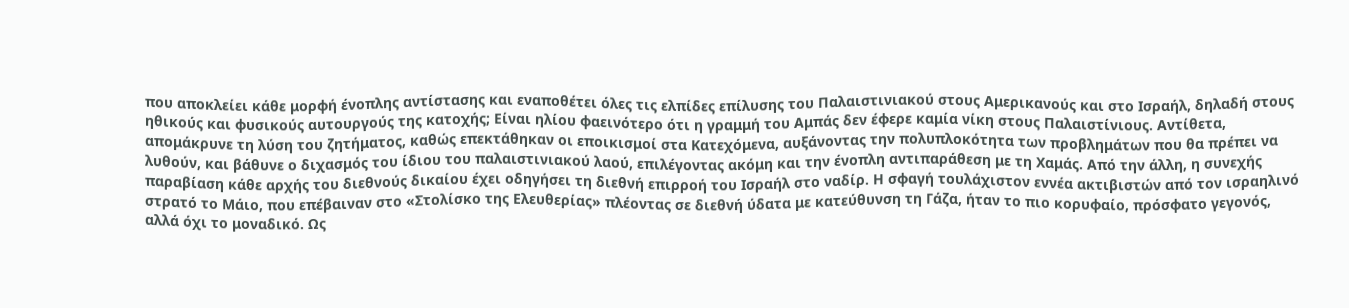που αποκλείει κάθε μορφή ένοπλης αντίστασης και εναποθέτει όλες τις ελπίδες επίλυσης του Παλαιστινιακού στους Αμερικανούς και στο Ισραήλ, δηλαδή στους ηθικούς και φυσικούς αυτουργούς της κατοχής; Είναι ηλίου φαεινότερο ότι η γραμμή του Αμπάς δεν έφερε καμία νίκη στους Παλαιστίνιους. Αντίθετα, απομάκρυνε τη λύση του ζητήματος, καθώς επεκτάθηκαν οι εποικισμοί στα Κατεχόμενα, αυξάνοντας την πολυπλοκότητα των προβλημάτων που θα πρέπει να λυθούν, και βάθυνε ο διχασμός του ίδιου του παλαιστινιακού λαού, επιλέγοντας ακόμη και την ένοπλη αντιπαράθεση με τη Χαμάς. Από την άλλη, η συνεχής παραβίαση κάθε αρχής του διεθνούς δικαίου έχει οδηγήσει τη διεθνή επιρροή του Ισραήλ στο ναδίρ. Η σφαγή τουλάχιστον εννέα ακτιβιστών από τον ισραηλινό στρατό το Μάιο, που επέβαιναν στο «Στολίσκο της Ελευθερίας» πλέοντας σε διεθνή ύδατα με κατεύθυνση τη Γάζα, ήταν το πιο κορυφαίο, πρόσφατο γεγονός, αλλά όχι το μοναδικό. Ως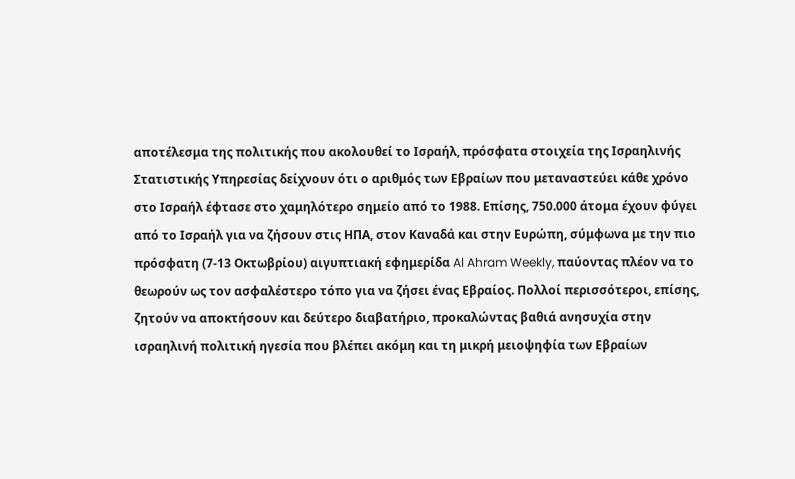αποτέλεσμα της πολιτικής που ακολουθεί το Ισραήλ, πρόσφατα στοιχεία της Ισραηλινής Στατιστικής Υπηρεσίας δείχνουν ότι ο αριθμός των Εβραίων που μεταναστεύει κάθε χρόνο στο Ισραήλ έφτασε στο χαμηλότερο σημείο από το 1988. Επίσης, 750.000 άτομα έχουν φύγει από το Ισραήλ για να ζήσουν στις ΗΠΑ, στον Καναδά και στην Ευρώπη, σύμφωνα με την πιο πρόσφατη (7-13 Οκτωβρίου) αιγυπτιακή εφημερίδα Al Ahram Weekly, παύοντας πλέον να το θεωρούν ως τον ασφαλέστερο τόπο για να ζήσει ένας Εβραίος. Πολλοί περισσότεροι, επίσης, ζητούν να αποκτήσουν και δεύτερο διαβατήριο, προκαλώντας βαθιά ανησυχία στην ισραηλινή πολιτική ηγεσία που βλέπει ακόμη και τη μικρή μειοψηφία των Εβραίων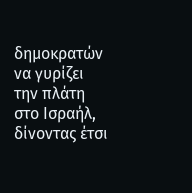δημοκρατών να γυρίζει την πλάτη στο Ισραήλ, δίνοντας έτσι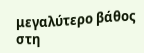μεγαλύτερο βάθος στη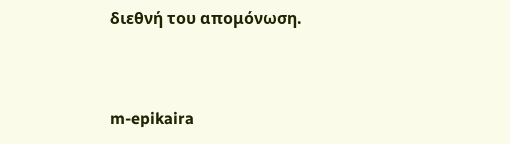διεθνή του απομόνωση.


m-epikaira